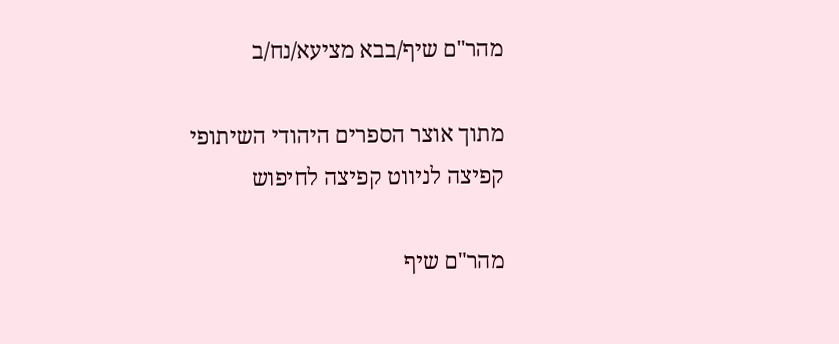מהר"ם שיף/בבא מציעא/נח/ב

מתוך אוצר הספרים היהודי השיתופי
קפיצה לניווט קפיצה לחיפוש

מהר"ם שיף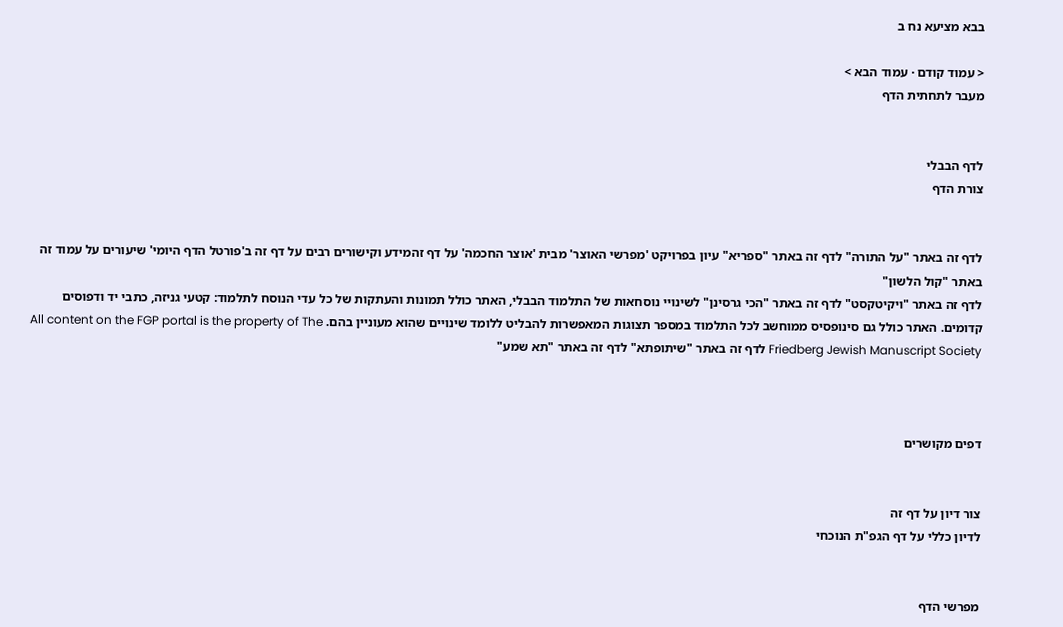בבא מציעא נח ב

< עמוד קודם · עמוד הבא >
מעבר לתחתית הדף


לדף הבבלי
צורת הדף


לדף זה באתר "על התורה" לדף זה באתר "ספריא" עיון בפרויקט 'מפרשי האוצר' מבית 'אוצר החכמה' על דף זהמידע וקישורים רבים על דף זה ב'פורטל הדף היומי' שיעורים על עמוד זה באתר "קול הלשון"
לדף זה באתר "ויקיטקסט" לדף זה באתר "הכי גרסינן" לשינויי נוסחאות של התלמוד הבבלי, האתר כולל תמונות והעתקות של כל עדי הנוסח לתלמוד: קטעי גניזה, כתבי יד ודפוסים קדומים. האתר כולל גם סינופסיס ממוחשב לכל התלמוד במספר תצוגות המאפשרות להבליט ללומד שינויים שהוא מעוניין בהם. All content on the FGP portal is the property of The Friedberg Jewish Manuscript Society לדף זה באתר "שיתופתא" לדף זה באתר "תא שמע"



דפים מקושרים


צור דיון על דף זה
לדיון כללי על דף הגפ"ת הנוכחי


מפרשי הדף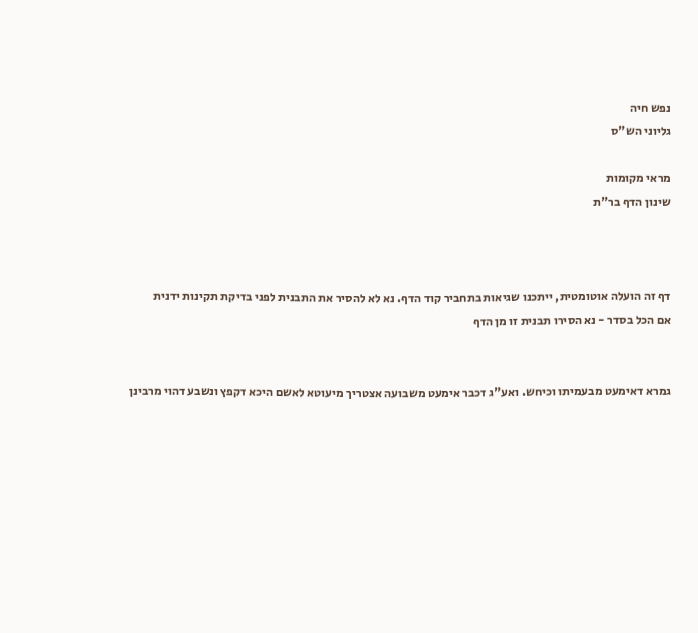נפש חיה
גליוני הש"ס

מראי מקומות
שינון הדף בר"ת



דף זה הועלה אוטומטית, ייתכנו שגיאות בתחביר קוד הדף. נא לא להסיר את התבנית לפני בדיקת תקינות ידנית
אם הכל בסדר - נא הסירו תבנית זו מן הדף


גמרא דאימעט מבעמיתו וכיחש. ואע"ג דכבר אימעט משבועה אצטריך מיעוטא לאשם היכא דקפץ ונשבע דהוי מרבינן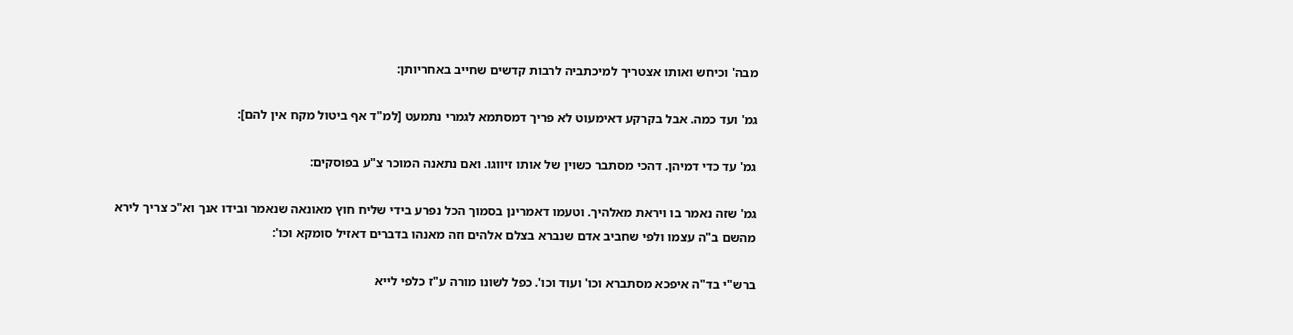מבה' וכיחש ואותו אצטריך למיכתביה לרבות קדשים שחייב באחריותן:

גמ' ועד כמה. אבל בקרקע דאימעוט לא פריך דמסתמא לגמרי נתמעט [למ"ד אף ביטול מקח אין להם]:

גמ' עד כדי דמיהן. דהכי מסתבר כשוין של אותו זיווגו. ואם נתאנה המוכר צ"ע בפוסקים:

גמ' שזה נאמר בו ויראת מאלהיך. וטעמו דאמרינן בסמוך הכל נפרע בידי שליח חוץ מאונאה שנאמר ובידו אנך וא"כ צריך לירא מהשם ב"ה עצמו ולפי שחביב אדם שנברא בצלם אלהים וזה מאנהו בדברים דאזיל סומקא וכו':

ברש"י בד"ה איפכא מסתברא וכו' ועוד וכו'. כפל לשונו מורה ע"ז כלפי לייא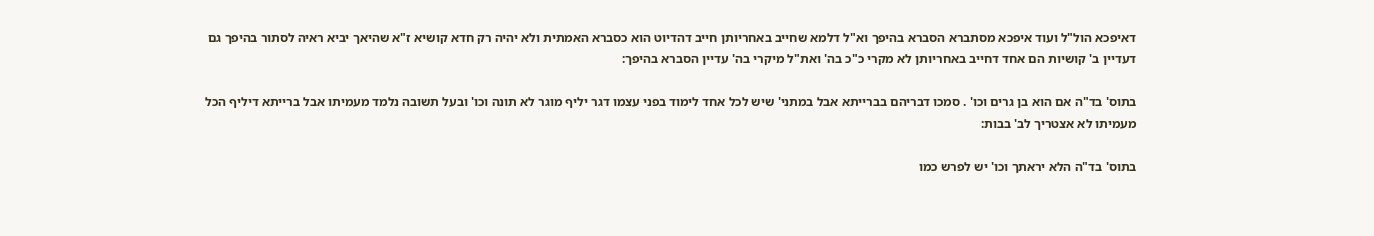דאיפכא הול"ל ועוד איפכא מסתברא הסברא בהיפך וא"ל דלמא שחייב באחריותן חייב דהדיוט הוא כסברא האמתית ולא יהיה רק חדא קושיא ז"א שהיאך יביא ראיה לסתור בהיפך גם דעדיין ב' קושיות הם אחד דחייב באחריותן לא מקרי כ"כ בה' ואת"ל מיקרי בה' עדיין הסברא בהיפך:

בתוס' בד"ה אם הוא בן גרים וכו' . סמכו דבריהם בברייתא אבל במתני' שיש לכל אחד לימוד בפני עצמו דגר יליף מוגר לא תונה וכו' ובעל תשובה נלמד מעמיתו אבל ברייתא דיליף הכל מעמיתו לא אצטריך לב' בבות:

בתוס' בד"ה הלא יראתך וכו' יש לפרש כמו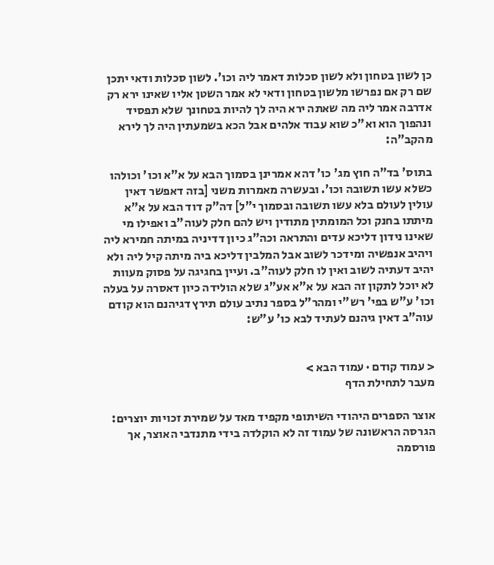כן לשון בטחון ולא לשון סכלות דאמר ליה וכו'. לשון סכלות ודאי יתכן שם רק אם נפרשו מלשון בטחון ודאי לא אמר השטן אליו שאינו ירא רק אדרבה אמר ליה מה שאתה ירא היה לך להיות בטחונך שלא תפסיד ונהפוך הוא וא"כ שוא עבוד אלהים אבל הכא בשמעתין היה לך לירא מהקב"ה:

בתוס' בד"ה חוץ מג' כו' דהא אמרינן בסמוך הבא על א"א וכו' וכולהו כשלא עשו תשובה וכו'. ובעשרה מאמרות משני [בזה דאפשר דאין עולין לעולם בלא עשו תשובה ובסמוך י"ל] דה"ק דוד הבא על א"א מיתתו בחנק וכל המומתין מתודין ויש להם חלק לעוה"ב ואפילו מי שאינו נידון דליכא עדים והתראה וכה"ג כיון דדיניה במיתה חמירא ליה ויהיב אנפשיה ומידכר לשוב אבל המלבין דליכא ביה מיתה קיל ליה ולא יהיב דעתיה לשוב ואין לו חלק לעוה"ב. ועיין בחגיגה על פסוק מעוות לא יוכל לתקון זה הבא על א"א אע"ג שלא הולידה כיון דאסרה על בעלה וכו' ע"ש בפי' רש"י ומהר"ל בספר נתיב עולם תירץ דגיהנם הוא קודם עוה"ב דאין גיהנם לעתיד לבא כו' ע"ש:


< עמוד קודם · עמוד הבא >
מעבר לתחילת הדף

אוצר הספרים היהודי השיתופי מקפיד מאד על שמירת זכויות יוצרים: הגרסה הראשונה של עמוד זה לא הוקלדה בידי מתנדבי האוצר, אך פורסמה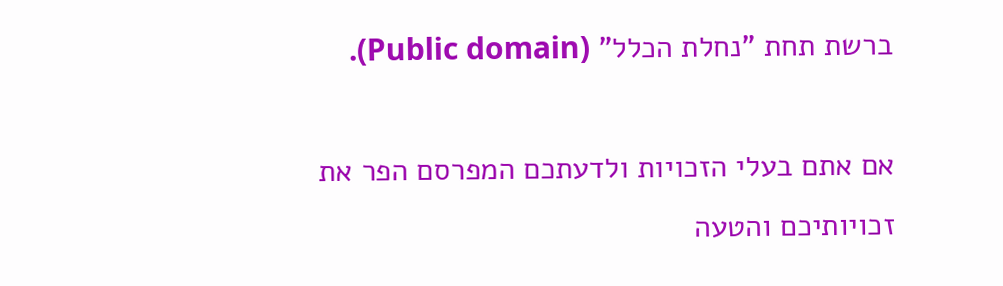ברשת תחת "נחלת הכלל" (Public domain).

אם אתם בעלי הזכויות ולדעתכם המפרסם הפר את זכויותיכם והטעה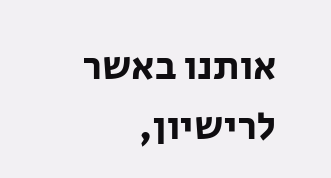אותנו באשר לרישיון,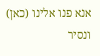אנא פנו אלינו (כאן) ונסיר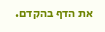את הדף בהקדם.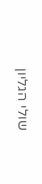שולי הגליון